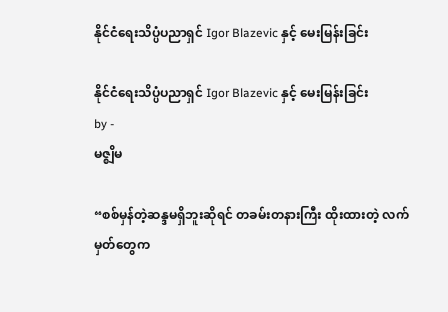နိုင်ငံရေးသိပ္ပံပညာရှင် Igor Blazevic နှင့် မေးမြန်းခြင်း

နိုင်ငံရေးသိပ္ပံပညာရှင် Igor Blazevic နှင့် မေးမြန်းခြင်း
by -
မဇ္စျိမ

“စစ်မှန်တဲ့ဆန္ဒမရှိဘူးဆိုရင် တခမ်းတနားကြီး ထိုးထားတဲ့ လက်မှတ်တွေက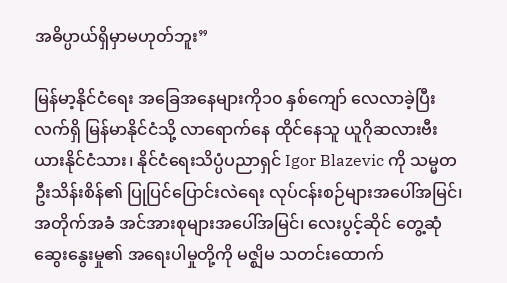အဓိပ္ပာယ်ရှိမှာမဟုတ်ဘူး”

မြန်မာ့နိုင်ငံရေး အခြေအနေများကို၁၀ နှစ်ကျော် လေလာခဲ့ပြီး လက်ရှိ မြန်မာနိုင်ငံသို့ လာရောက်နေ ထိုင်နေသူ ယူဂိုဆလားဗီးယားနိုင်ငံသား၊ နိုင်ငံရေးသိပ္ပံပညာရှင် Igor Blazevic ကို သမ္မတ ဦးသိန်းစိန်၏ ပြုပြင်ပြောင်းလဲရေး လုပ်ငန်းစဉ်များအပေါ်အမြင်၊ အတိုက်အခံ အင်အားစုများအပေါ်အမြင်၊ လေးပွင့်ဆိုင် တွေ့ဆုံဆွေးနွေးမှု၏ အရေးပါမှုတို့ကို မဇ္ဈိမ သတင်းထောက်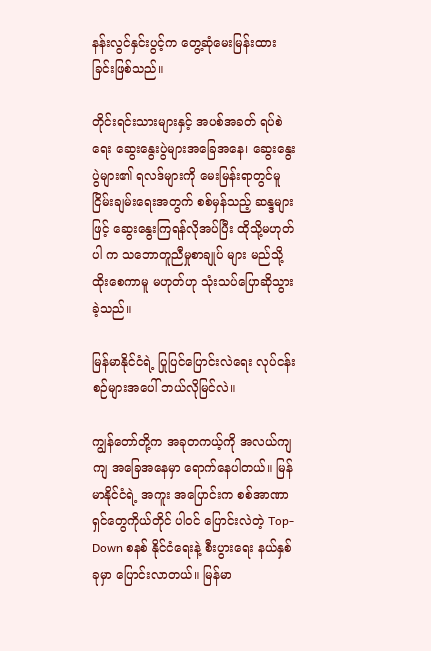နန်းလွင်နှင်းပွင့်က တွေ့ဆုံမေးမြန်းထား ခြင်းဖြစ်သည်။

တိုင်းရင်းသားများနှင့် အပစ်အခတ် ရပ်စဲရေး ဆွေးနွေးပွဲများအခြေအနေ၊ ဆွေးနွေးပွဲများ၏ ရလဒ်များကို မေးမြန်းရာတွင်မူ ငြိမ်းချမ်းရေးအတွက် စစ်မှန်သည့် ဆန္ဒများဖြင့် ဆွေးနွေးကြရန်လိုအပ်ပြီး ထိုသို့မဟုတ်ပါ က သဘောတူညီမှုစာချုပ် များ မည်သို့ထိုးစေကာမူ မဟုတ်ဟု သုံးသပ်ပြောဆိုသွားခဲ့သည်။

မြန်မာနိုင်ငံရဲ့ ပြုပြင်ပြောင်းလဲရေး လုပ်ငန်းစဉ်များအပေါ် ဘယ်လိုမြင်လဲ။

ကျွန်တော်တို့က အခုတကယ့်ကို အလယ်ကျကျ အခြေအနေမှာ ရောက်နေပါတယ်။ မြန်မာနိုင်ငံရဲ့ အကူး အပြောင်းက စစ်အာဏာရှင်တွေကိုယ်တိုင် ပါ၀င် ပြောင်းလဲတဲ့ Top-Down စနစ် နိုင်ငံရေးနဲ့ စီးပွားရေး နယ်နှစ်ခုမှာ ပြောင်းလာတယ်။ မြန်မာ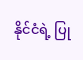နိုင်ငံရဲ့ ပြု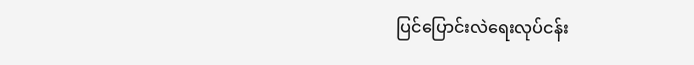ပြင်ပြောင်းလဲရေးလုပ်ငန်း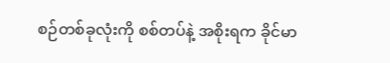စဉ်တစ်ခုလုံးကို စစ်တပ်နဲ့ အစိုးရက ခိုင်မာ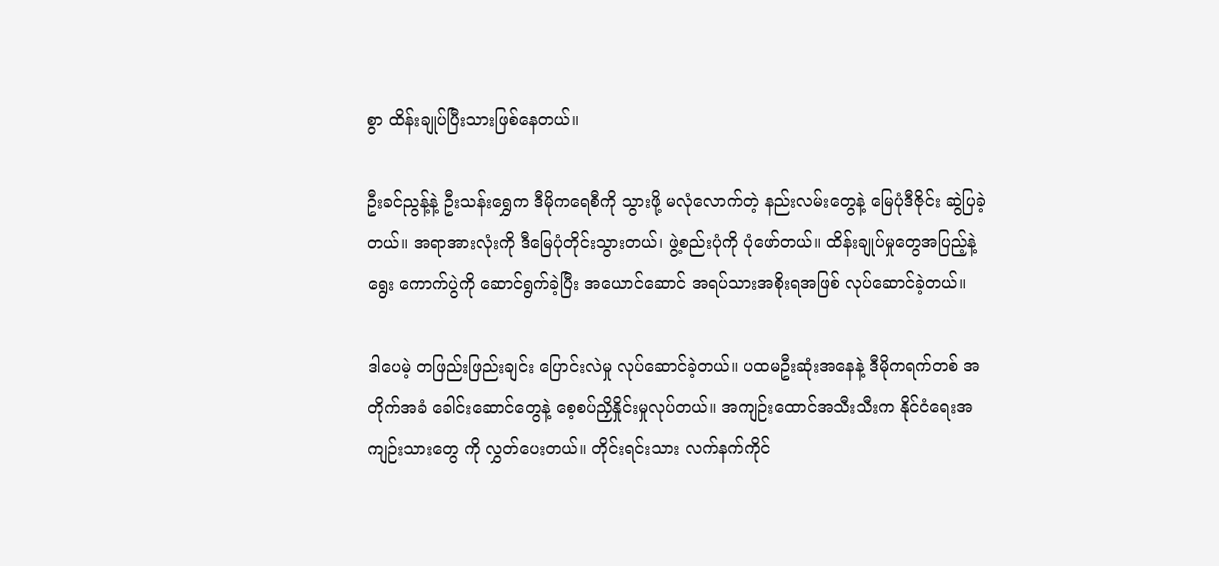စွာ ထိန်းချုပ်ပြီးသားဖြစ်နေတယ်။

ဦးခင်ညွန့်နဲ့ ဦးသန်းရွှေက ဒီမိုကရေစီကို သွားဖို့ မလုံလောက်တဲ့ နည်းလမ်းတွေနဲ့ မြေပုံဒီဇိုင်း ဆွဲပြခဲ့ တယ်။ အရာအားလုံးကို ဒီမြေပုံတိုင်းသွားတယ်၊ ဖွဲ့စည်းပုံကို ပုံဖော်တယ်။ ထိန်းချုပ်မှုတွေအပြည့်နဲ့ ရွေး ကောက်ပွဲကို ဆောင်ရွက်ခဲ့ပြီး အယောင်ဆောင် အရပ်သားအစိုးရအဖြစ် လုပ်ဆောင်ခဲ့တယ်။

ဒါပေမဲ့ တဖြည်းဖြည်းချင်း ပြောင်းလဲမှု လုပ်ဆောင်ခဲ့တယ်။ ပထမဦးဆုံးအနေနဲ့ ဒီမိုကရက်တစ် အတိုက်အခံ ခေါင်းဆောင်တွေနဲ့ စေ့စပ်ညှိနှိုင်းမှုလုပ်တယ်။ အကျဉ်းထောင်အသီးသီးက နိုင်ငံရေးအကျဉ်းသားတွေ ကို လွှတ်ပေးတယ်။ တိုင်းရင်းသား လက်နက်ကိုင်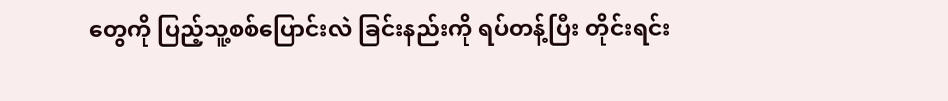တွေကို ပြည့်သူ့စစ်ပြောင်းလဲ ခြင်းနည်းကို ရပ်တန့်ပြီး တိုင်းရင်း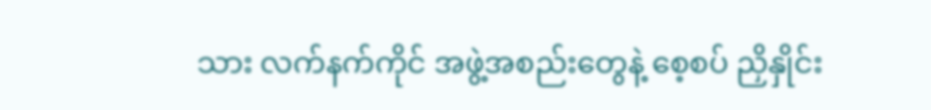သား လက်နက်ကိုင် အဖွဲ့အစည်းတွေနဲ့ စေ့စပ် ညှိနှိုင်း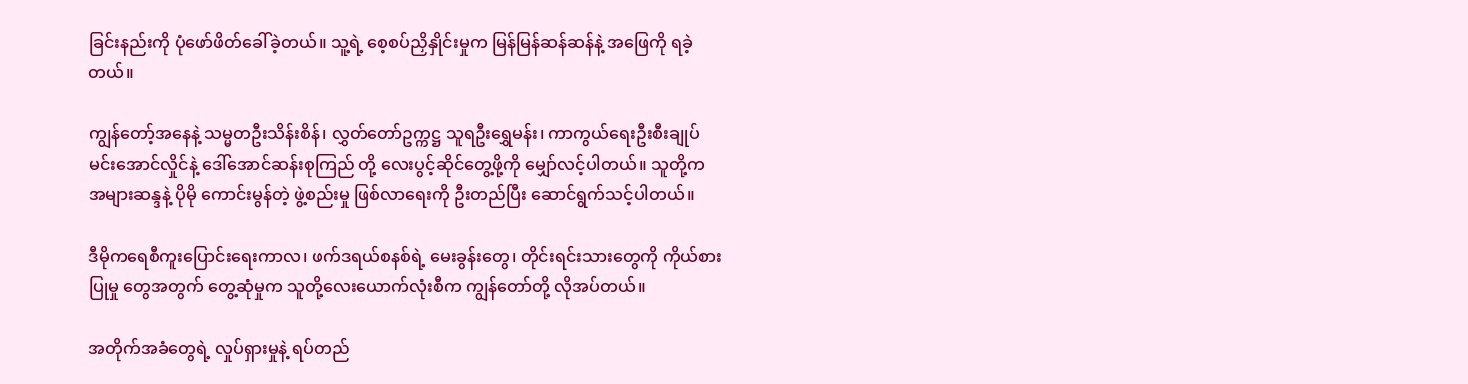ခြင်းနည်းကို ပုံဖော်ဖိတ်ခေါ်ခဲ့တယ်။ သူ့ရဲ့ စေ့စပ်ညှိနှိုင်းမှုက မြန်မြန်ဆန်ဆန်နဲ့ အဖြေကို ရခဲ့တယ်။

ကျွန်တော့်အနေနဲ့ သမ္မတဦးသိန်းစိန်၊ လွှတ်တော်ဥက္ကဋ္ဌ သူရဦးရွှေမန်း၊ ကာကွယ်ရေးဦးစီးချုပ် မင်းအောင်လှိုင်နဲ့ ဒေါ်အောင်ဆန်းစုကြည် တို့ လေးပွင့်ဆိုင်တွေ့ဖို့ကို မျှော်လင့်ပါတယ်။ သူတို့က အများဆန္ဒနဲ့ ပိုမို ကောင်းမွန်တဲ့ ဖွဲ့စည်းမှု ဖြစ်လာရေးကို ဦးတည်ပြီး ဆောင်ရွက်သင့်ပါတယ်။

ဒီမိုကရေစီကူးပြောင်းရေးကာလ၊ ဖက်ဒရယ်စနစ်ရဲ့ မေးခွန်းတွေ၊ တိုင်းရင်းသားတွေကို ကိုယ်စားပြုမှု တွေအတွက် တွေ့ဆုံမှုက သူတို့လေးယောက်လုံးစီက ကျွန်တော်တို့ လိုအပ်တယ်။

အတိုက်အခံတွေရဲ့ လှုပ်ရှားမှုနဲ့ ရပ်တည်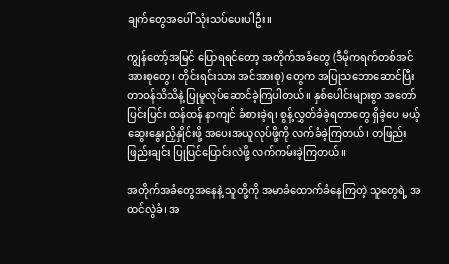ချက်တွေအပေါ် သုံးသပ်ပေးပါဦး။

ကျွန်တော့်အမြင် ပြောရရင်တော့ အတိုက်အခံတွေ (ဒီမိုကရက်တစ်အင်အားစုတွေ၊ တိုင်းရင်းသား အင်အားစု) တွေက အပြုသဘောဆောင်ပြီး တာဝန်သိသိနဲ့ ပြုမူလုပ်ဆောင်ခဲ့ကြပါတယ်။ နှစ်ပေါင်းများစွာ အတော်ပြင်းပြင်း ထန်ထန် နာကျင် ခံစားခဲ့ရ၊ စွန့်လွှတ်ခံခဲ့ရတာတွေ ရှိခဲ့ပေ မယ့် ဆွေးနွေးညှိနှိုင်းဖို့ အပေးအယူလုပ်ဖို့ကို လက်ခံခဲ့ကြတယ်၊ တဖြည်းဖြည်းချင်း ပြုပြင်ပြောင်းလဲဖို့ လက်ကမ်းခဲ့ကြတယ်။

အတိုက်အခံတွေအနေနဲ့ သူတို့ကို အမာခံထောက်ခံနေကြတဲ့ သူတွေရဲ့ အထင်လွဲခံ၊ အ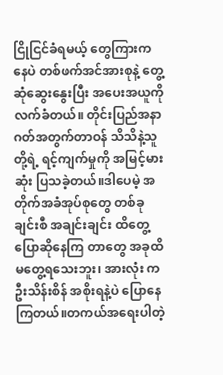ငြိုငြင်ခံရမယ့် တွေကြားကနေပဲ တစ်ဖက်အင်အားစုနဲ့ တွေ့ဆုံဆွေးနွေးပြီး အပေးအယူကို လက်ခံတယ်။ တိုင်းပြည်အနာ ဂတ်အတွက်တာဝန် သိသိနဲ့သူတို့ရဲ့ ရင့်ကျက်မှုကို အမြင့်မားဆုံး ပြသခဲ့တယ်။ဒါပေမဲ့ အတိုက်အခံအုပ်စုတွေ တစ်ခု ချင်းစီ အချင်းချင်း ထိတွေ့ပြောဆိုနေကြ တာတွေ အခုထိ မတွေ့ရသေးဘူး၊ အားလုံး ကဦးသိန်းစိန် အစိုးရနဲ့ပဲ ပြောနေကြတယ်။တကယ်အရေးပါတဲ့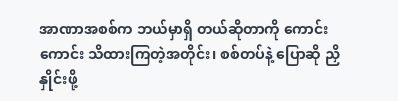အာဏာအစစ်က ဘယ်မှာရှိ တယ်ဆိုတာကို ကောင်းကောင်း သိထားကြတဲ့အတိုင်း၊ စစ်တပ်နဲ့ ပြောဆို ညှိနှိုင်းဖို့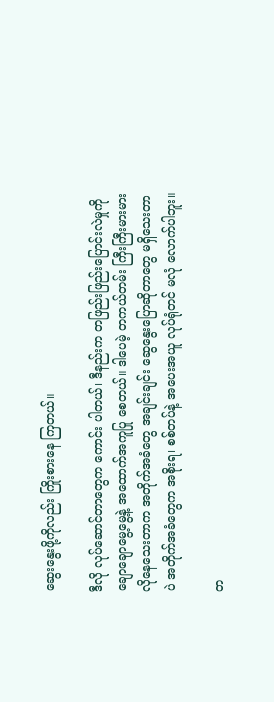ဆွေးနွေးဖို့ကိုလည်း ကြိုးစားနေ ကြတယ်။

ဒီလို လုပ်ဆောင်တာတွေက ကောင်း ပါတယ်၊ ဒီနည်းက တဖြည်းဖြည်းပြောင်းလဲမှုကို ချောချောမွေ့မွေ့နဲ့ အထောက်အကူပြု စေတယ်။ ဒါပေမဲ့ တကယ်တမ်း ကြီးကြီးမားမား လိုနေသေးတာက အတိုက်အခံတွေ အချင်းချင်း ဆွေနွေးပြောဆိုတာတွေ မရှိသေးတာပဲ အတိုက်အခံတွေက အစိုးရ၊ စစ်တပ်နဲ့ အပေးအယူ လုပ်ရုံတင် မလုံ လောက်ပါဘူး။

တ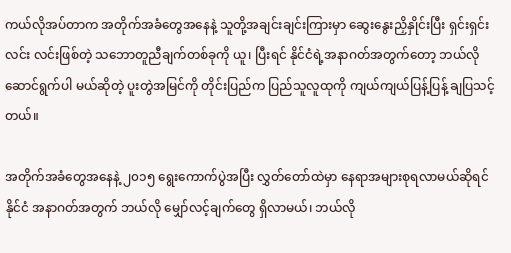ကယ်လိုအပ်တာက အတိုက်အခံတွေအနေနဲ့ သူတို့အချင်းချင်းကြားမှာ ဆွေးနွေးညှိနှိုင်းပြီး ရှင်းရှင်းလင်း လင်းဖြစ်တဲ့ သဘောတူညီချက်တစ်ခုကို ယူ၊ ပြီးရင် နိုင်ငံရဲ့အနာဂတ်အတွက်တော့ ဘယ်လိုဆောင်ရွက်ပါ မယ်ဆိုတဲ့ ပူးတွဲအမြင်ကို တိုင်းပြည်က ပြည်သူလူထုကို ကျယ်ကျယ်ပြန့်ပြန့် ချပြသင့်တယ်။

အတိုက်အခံတွေအနေနဲ့ ၂၀၁၅ ရွေးကောက်ပွဲအပြီး လွှတ်တော်ထဲမှာ နေရာအများစုရလာမယ်ဆိုရင် နိုင်ငံ အနာဂတ်အတွက် ဘယ်လို မျှော်လင့်ချက်တွေ ရှိလာမယ်၊ ဘယ်လို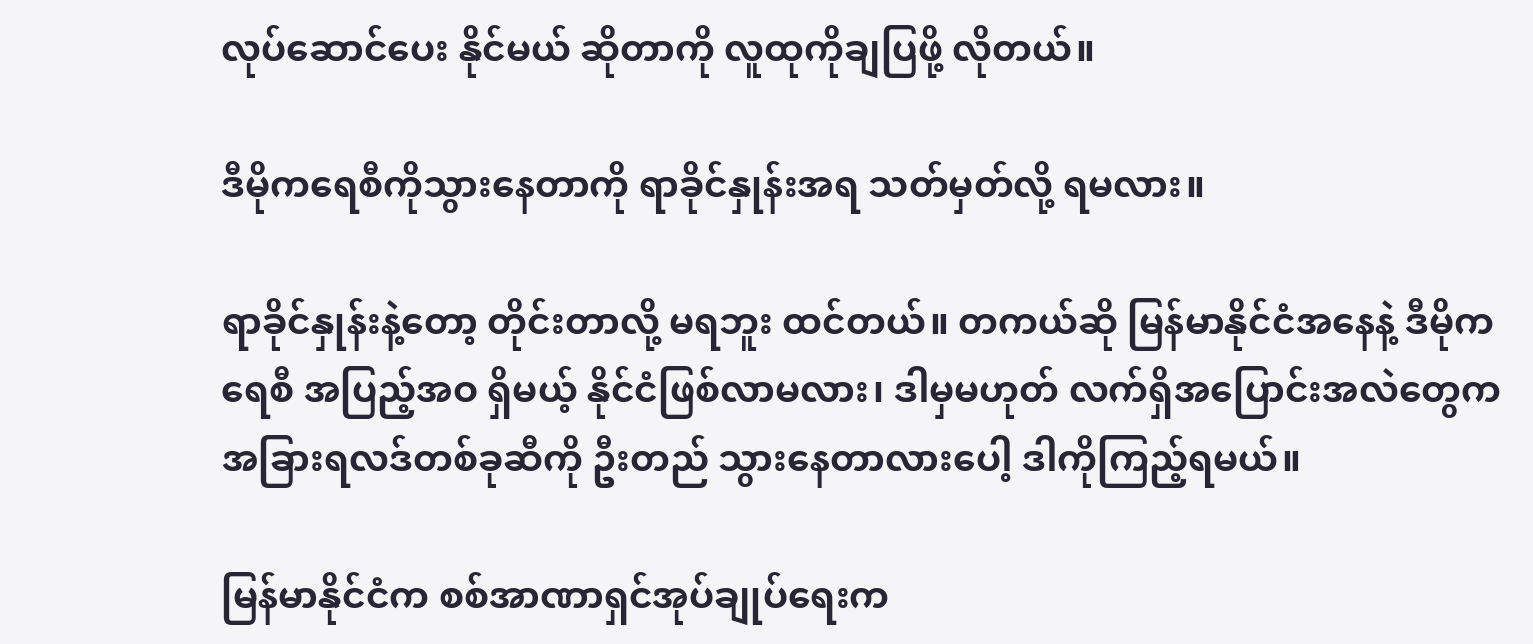လုပ်ဆောင်ပေး နိုင်မယ် ဆိုတာကို လူထုကိုချပြဖို့ လိုတယ်။

ဒီမိုကရေစီကိုသွားနေတာကို ရာခိုင်နှုန်းအရ သတ်မှတ်လို့ ရမလား။

ရာခိုင်နှုန်းနဲ့တော့ တိုင်းတာလို့ မရဘူး ထင်တယ်။ တကယ်ဆို မြန်မာနိုင်ငံအနေနဲ့ ဒီမိုကရေစီ အပြည့်အဝ ရှိမယ့် နိုင်ငံဖြစ်လာမလား၊ ဒါမှမဟုတ် လက်ရှိအပြောင်းအလဲတွေက အခြားရလဒ်တစ်ခုဆီကို ဦးတည် သွားနေတာလားပေါ့ ဒါကိုကြည့်ရမယ်။

မြန်မာနိုင်ငံက စစ်အာဏာရှင်အုပ်ချုပ်ရေးက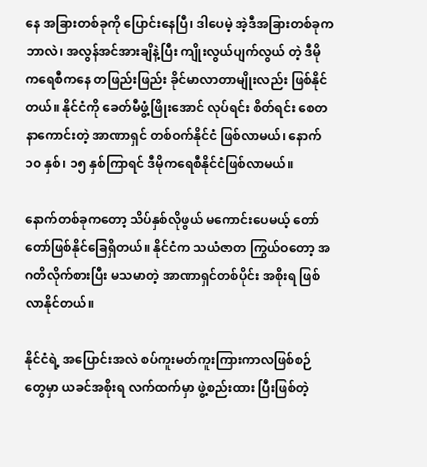နေ အခြားတစ်ခုကို ပြောင်းနေပြီ၊ ဒါပေမဲ့ အဲ့ဒီအခြားတစ်ခုက ဘာလဲ၊ အလွန်အင်အားချိနဲ့ပြီး ကျိုးလွယ်ပျက်လွယ် တဲ့ ဒီမိုကရေစီကနေ တဖြည်းဖြည်း ခိုင်မာလာတာမျိုးလည်း ဖြစ်နိုင်တယ်။ နိုင်ငံကို ခေတ်မီဖွံ့ဖြိုးအောင် လုပ်ရင်း စိတ်ရင်း စေတနာကောင်းတဲ့ အာဏာရှင် တစ်ဝက်နိုင်ငံ ဖြစ်လာမယ်၊ နောက် ၁၀ နှစ်၊ ၁၅ နှစ်ကြာရင် ဒီမိုကရေစီနိုင်ငံဖြစ်လာမယ်။

နောက်တစ်ခုကတော့ သိပ်နှစ်လိုဖွယ် မကောင်းပေမယ့် တော်တော်ဖြစ်နိုင်ခြေရှိတယ်။ နိုင်ငံက သယံဇာတ ကြွယ်ဝတော့ အဂတိလိုက်စားပြီး မသမာတဲ့ အာဏာရှင်တစ်ပိုင်း အစိုးရ ဖြစ်လာနိုင်တယ်။

နိုင်ငံရဲ့ အပြောင်းအလဲ စပ်ကူးမတ်ကူးကြားကာလဖြစ်စဉ်တွေမှာ ယခင်အစိုးရ လက်ထက်မှာ ဖွဲ့စည်းထား ပြီးဖြစ်တဲ့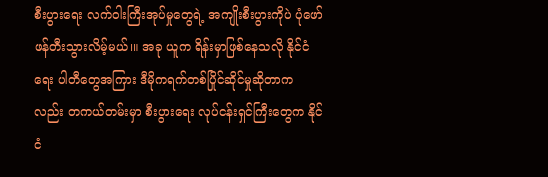စီးပွားရေး လက်ဝါးကြီးအုပ်မှုတွေရဲ့ အကျိုးစီးပွားကိုပဲ ပုံဖော်ဖန်တီးသွားလိမ့်မယ်၊။ အခု ယူက ရိန်းမှာဖြစ်နေသလို နိုင်ငံရေး ပါတီတွေအကြား ဒီမိုကရက်တစ်ပြိုင်ဆိုင်မှုဆိုတာကလည်း တကယ်တမ်းမှာ စီးပွားရေး လုပ်ငန်းရှင်ကြီးတွေက နိုင်ငံ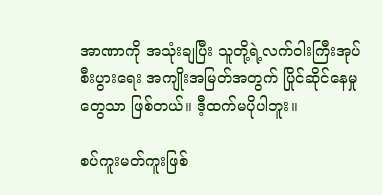အာဏာကို အသုံးချပြီး သူတို့ရဲ့လက်ဝါးကြီးအုပ် စီးပွားရေး အကျိုးအမြတ်အတွက် ပြိုင်ဆိုင်နေမှု တွေသာ ဖြစ်တယ်။ ဒီ့ထက်မပိုပါဘူး။

စပ်ကူးမတ်ကူးဖြစ်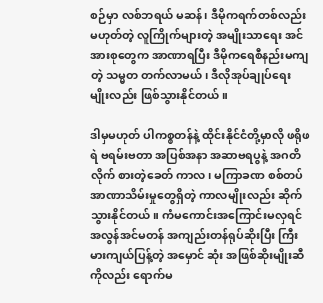စဉ်မှာ လစ်ဘရယ် မဆန်၊ ဒီမိုကရက်တစ်လည်း မဟုတ်တဲ့ လူကြိုက်များတဲ့ အမျိုးသာရေး အင်အားစုတွေက အာဏာရပြီး ဒီမိုကရေစီနည်းမကျတဲ့ သမ္မတ တက်လာမယ်၊ ဒီလိုအုပ်ချုပ်ရေး မျိုးလည်း ဖြစ်သွားနိုင်တယ်။

ဒါမှမဟုတ် ပါကစ္စတန်နဲ့ ထိုင်းနိုင်ငံတို့မှာလို ဖရိုဖရဲ ဗရမ်းဗတာ အပြစ်အနာ အဆာဗရပွနဲ့ အဂတိလိုက် စားတဲ့ခေတ် ကာလ၊ မကြာခဏ စစ်တပ်အာဏာသိမ်းမှုတွေရှိတဲ့ ကာလမျိုးလည်း ဆိုက်သွားနိုင်တယ်။ ကံမကောင်းအကြောင်းမလှရင် အလွန်အင်မတန် အကျည်းတန်ရုပ်ဆိုးပြီး ကြီးမားကျယ်ပြန့်တဲ့ အမှောင် ဆုံး အဖြစ်ဆိုးမျိုးဆီကိုလည်း ရောက်မ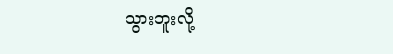သွားဘူးလို့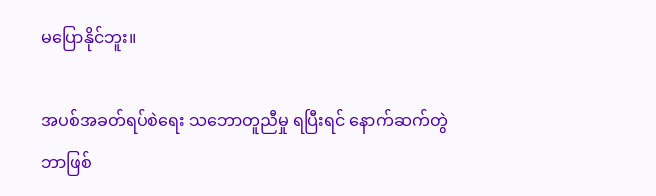မပြောနိုင်ဘူး။

အပစ်အခတ်ရပ်စဲရေး သဘောတူညီမှု ရပြီးရင် နောက်ဆက်တွဲ ဘာဖြစ်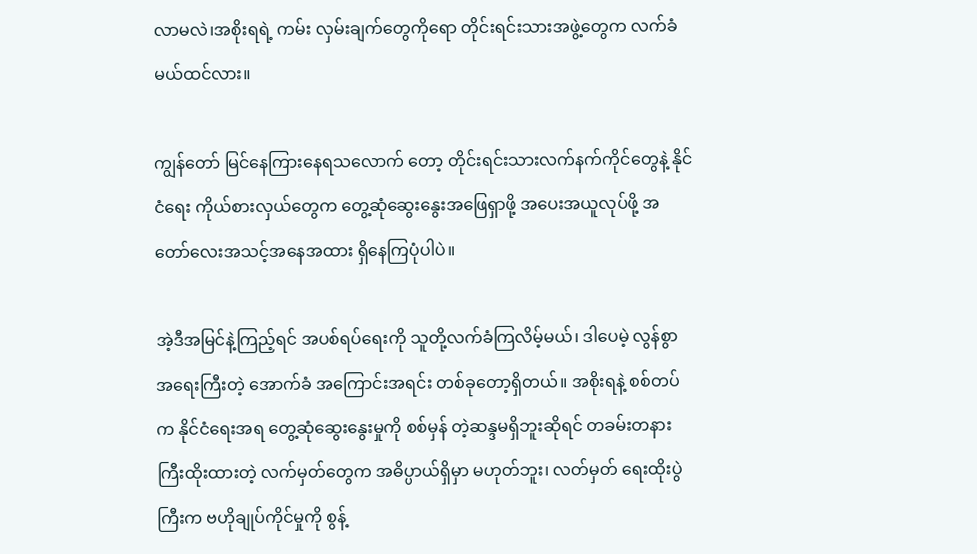လာမလဲ၊အစိုးရရဲ့ ကမ်း လှမ်းချက်တွေကိုရော တိုင်းရင်းသားအဖွဲ့တွေက လက်ခံမယ်ထင်လား။

ကျွန်တော် မြင်နေကြားနေရသလောက် တော့ တိုင်းရင်းသားလက်နက်ကိုင်တွေနဲ့ နိုင်ငံရေး ကိုယ်စားလှယ်တွေက တွေ့ဆုံဆွေးနွေးအဖြေရှာဖို့ အပေးအယူလုပ်ဖို့ အတော်လေးအသင့်အနေအထား ရှိနေကြပုံပါပဲ။

အဲ့ဒီအမြင်နဲ့ကြည့်ရင် အပစ်ရပ်ရေးကို သူတို့လက်ခံကြလိမ့်မယ်၊ ဒါပေမဲ့ လွန်စွာအရေးကြီးတဲ့ အောက်ခံ အကြောင်းအရင်း တစ်ခုတော့ရှိတယ်။ အစိုးရနဲ့ စစ်တပ်က နိုင်ငံရေးအရ တွေ့ဆုံဆွေးနွေးမှုကို စစ်မှန် တဲ့ဆန္ဒမရှိဘူးဆိုရင် တခမ်းတနားကြီးထိုးထားတဲ့ လက်မှတ်တွေက အဓိပ္ပာယ်ရှိမှာ မဟုတ်ဘူး၊ လတ်မှတ် ရေးထိုးပွဲကြီးက ဗဟိုချုပ်ကိုင်မှုကို စွန့်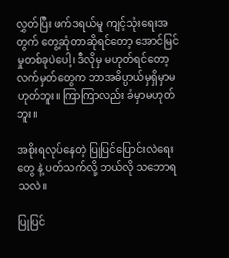လွှတ်ပြီး ဖက်ဒရယ်မူ ကျင့်သုံးရေးအတွက် တွေ့ဆုံတာဆိုရင်တော့ အောင်မြင်မှုတစ်ခုပဲပေါ့၊ ဒီလိုမှ မဟုတ်ရင်တော့ လက်မှတ်တွေက ဘာအဓိပ္ပာယ်မှရှိမှာမဟုတ်ဘူး။ ကြာကြာလည်း ခံမှာမဟုတ်ဘူး။

အစိုးရလုပ်နေတဲ့ ပြုပြင်ပြောင်းလဲရေးတွေ နဲ့ ပတ်သက်လို့ ဘယ်လို သဘောရသလဲ။

ပြုပြင်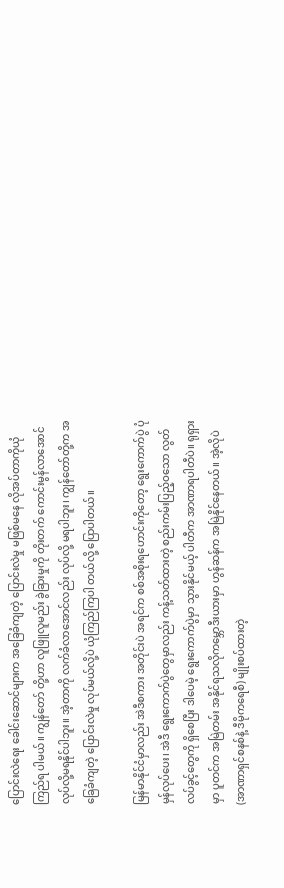ပြောင်းလဲရေး ခေါင်းဆောင်များက အခြေခံကျတဲ့ ပြောင်းလဲမှု မဖြစ်မနေ လိုအပ်တာကိုယုံကြည်ရ ပါမယ်။ ကျွန်တော် တို့ဟာ လူဖြူလူမည်း ခွဲခြားမှုကို တိုးတက် ကောင်းမွန်လာအောင် လုပ်လို့မရနိုင်ပါဘူး။ အဲ့တာကို လက်ခံလာအောင်လည်း လုပ်လို့ မရပါဘူး၊ ကျွန်တော်တို့က အခြေခံကျတဲ့ ပြောင်းလဲမှု လုပ်မယ်လို့ပဲ ယုံကြည်ကြပါ တယ်လို့ ပြောပါတယ်။

မြန်မာနိုင်ငံမှာလည်း အဲဒီစကား အတိုင်းပဲ အရင်က စစ်အစိုးရဟောင်းကိုတော့ ရွေးကောက်ပွဲ ပုံမှန်လုပ်ပေး၊ အဲဒီ ရွေးကောက်ပွဲတွေမှာလည်း ကန့်သတ်ထားတဲ့ စည်းကမ်းပြည့်ဝသော လွတ်လပ်ခွင့်တွေကို ရှိစေပြီး ဒါပေမဲ့ ရွေးကောက်ပွဲမှာ သွားနိုင်မယ့် ပါတီက အာဏာရပါတီပဲ။ ရုရှားမှာ ပူတင်က အမြဲတမ်း အနိုင်ရသလိုကမ္ဘောဒီးယားမှာ ဟွန်ဆန်က အမြဲနိုင်နေတယ်။ အဲ့လိုပဲ (အာဏာရှင်စနစ်နဲ့ ဒီမိုကရေစီ) မျိုးစပ်ထားတဲ့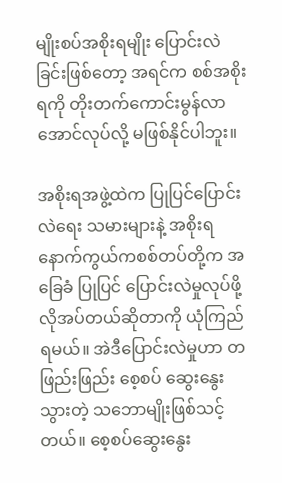မျိုးစပ်အစိုးရမျိုး ပြောင်းလဲခြင်းဖြစ်တော့ အရင်က စစ်အစိုးရကို တိုးတက်ကောင်းမွန်လာ အောင်လုပ်လို့ မဖြစ်နိုင်ပါဘူး။

အစိုးရအဖွဲ့ထဲက ပြုပြင်ပြောင်းလဲရေး သမားများနဲ့ အစိုးရနောက်ကွယ်ကစစ်တပ်တို့က အခြေခံ ပြုပြင် ပြောင်းလဲမှုလုပ်ဖို့ လိုအပ်တယ်ဆိုတာကို ယုံကြည်ရမယ်။ အဲဒီပြောင်းလဲမှုဟာ တဖြည်းဖြည်း စေ့စပ် ဆွေးနွေးသွားတဲ့ သဘောမျိုးဖြစ်သင့် တယ်။ စေ့စပ်ဆွေးနွေး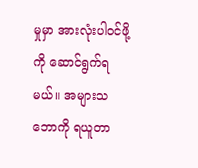မှုမှာ အားလုံးပါ၀င်ဖို့ကို ဆောင်ရွက်ရမယ်။ အများသဘောကို ရယူတာ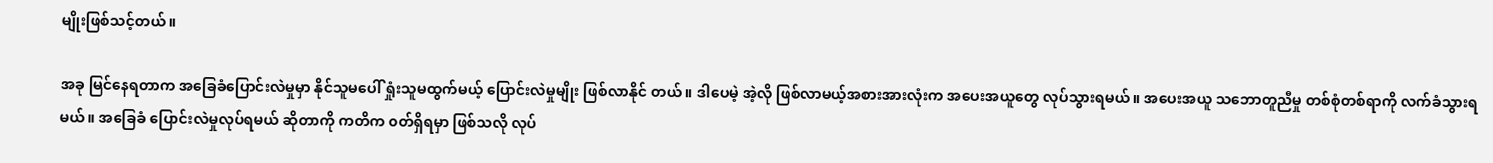မျိုးဖြစ်သင့်တယ်။

အခု မြင်နေရတာက အခြေခံပြောင်းလဲမှုမှာ နိုင်သူမပေါ် ရှုံးသူမထွက်မယ့် ပြောင်းလဲမှုမျိုး ဖြစ်လာနိုင် တယ်။ ဒါပေမဲ့ အဲ့လို ဖြစ်လာမယ့်အစားအားလုံးက အပေးအယူတွေ လုပ်သွားရမယ်။ အပေးအယူ သဘောတူညီမှု တစ်စုံတစ်ရာကို လက်ခံသွားရမယ်။ အခြေခံ ပြောင်းလဲမှုလုပ်ရမယ် ဆိုတာကို ကတိက ၀တ်ရှိရမှာ ဖြစ်သလို လုပ်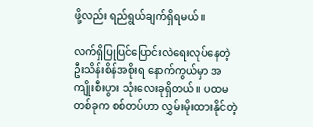ဖို့လည်း ရည်ရွယ်ချက်ရှိရမယ်။

လက်ရှိပြုပြင်ပြောင်းလဲရေးလုပ်နေတဲ့ ဦးသိန်းစိန်အစိုးရ နောက်ကွယ်မှာ အကျိုးစီးပွား သုံးလေးခုရှိတယ်။ ပထမ တစ်ခုက စစ်တပ်ဟာ လွှမ်းမိုးထားနိုင်တဲ့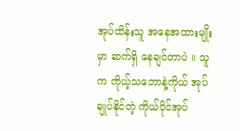အုပ်ထိန်းသူ အနေအထားမျိုးမှာ ဆက်ရှိ နေချင်တာပဲ ။ သူက ကိုယ့်သဘောနဲ့ကိုယ် အုပ်ချုပ်နိုင်တဲ့ ကိုယ်ပိုင်အုပ်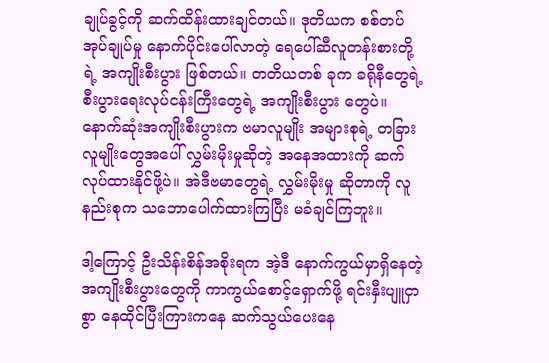ချုပ်ခွင့်ကို ဆက်ထိန်းထားချင်တယ်။ ဒုတိယက စစ်တပ်အုပ်ချုပ်မှု နောက်ပိုင်းပေါ်လာတဲ့ ရေပေါ်ဆီလူတန်းစားတို့ရဲ့ အကျိုးစီးပွား ဖြစ်တယ်။ တတိယတစ် ခုက ခရိုနီတွေရဲ့ စီးပွားရေးလုပ်ငန်းကြီးတွေရဲ့ အကျိုးစီးပွား တွေပဲ။ နောက်ဆုံးအကျိုးစီးပွားက ဗမာလူမျိုး အများစုရဲ့ တခြားလူမျိုးတွေအပေါ် လွှမ်းမိုးမှုဆိုတဲ့ အနေအထားကို ဆက်လုပ်ထားနိုင်ဖို့ပဲ။ အဲဒီဗမာတွေရဲ့ လွှမ်းမိုးမှု ဆိုတာကို လူနည်းစုက သဘောပေါက်ထားကြပြီး မခံချင်ကြဘူး။

ဒါ့ကြောင့် ဦးသိန်းစိန်အစိုးရက အဲ့ဒီ နောက်ကွယ်မှာရှိနေတဲ့ အကျိုးစီးပွားတွေကို ကာကွယ်စောင့်ရှောက်ဖို့ ရင်းနှီးပျူငှာစွာ နေထိုင်ပြီးကြားကနေ ဆက်သွယ်ပေးနေ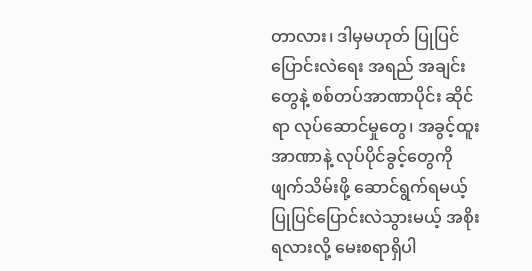တာလား၊ ဒါမှမဟုတ် ပြုပြင်ပြောင်းလဲရေး အရည် အချင်းတွေနဲ့ စစ်တပ်အာဏာပိုင်း ဆိုင်ရာ လုပ်ဆောင်မှုတွေ၊ အခွင့်ထူး အာဏာနဲ့ လုပ်ပိုင်ခွင့်တွေကို ဖျက်သိမ်းဖို့ ဆောင်ရွက်ရမယ့် ပြုပြင်ပြောင်းလဲသွားမယ့် အစိုးရလားလို့ မေးစရာရှိပါ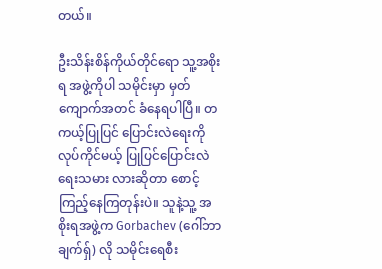တယ်။

ဦးသိန်းစိန်ကိုယ်တိုင်ရော သူ့အစိုးရ အဖွဲ့ကိုပါ သမိုင်းမှာ မှတ်ကျောက်အတင် ခံနေရပါပြီ။ တကယ့်ပြုပြင် ပြောင်းလဲရေးကို လုပ်ကိုင်မယ့် ပြုပြင်ပြောင်းလဲရေးသမား လားဆိုတာ စောင့်ကြည့်နေကြတုန်းပဲ။ သူနဲ့သူ့ အစိုးရအဖွဲ့က Gorbachev (ဂေါ်ဘာချက်ရှ်) လို သမိုင်းရေစီး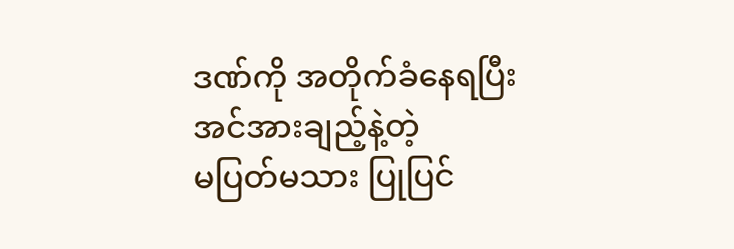ဒဏ်ကို အတိုက်ခံနေရပြီး အင်အားချည့်နဲ့တဲ့
မပြတ်မသား ပြုပြင်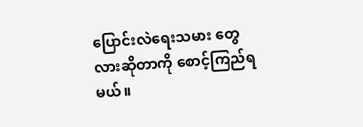ပြောင်းလဲရေးသမား တွေလားဆိုတာကို စောင့်ကြည်ရမယ်။